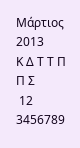Μάρτιος 2013
Κ Δ Τ Τ Π Π Σ
 12
3456789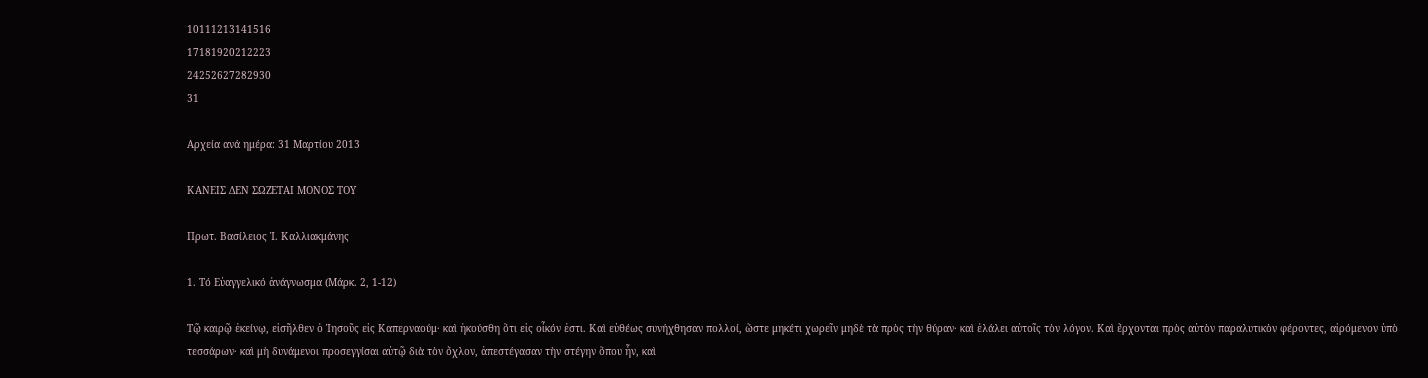10111213141516
17181920212223
24252627282930
31

Αρχεία ανά ημέρα: 31 Μαρτίου 2013

ΚΑΝΕΙΣ ΔΕΝ ΣΩΖΕΤΑΙ ΜΟΝΟΣ ΤΟΥ

Πρωτ. Βασίλειος Ἰ. Καλλιακμάνης

1. Τό Εὐαγγελικό ἀνάγνωσμα (Μάρκ. 2, 1-12)

Τῷ καιρῷ ἐκείνῳ, εἰσῆλθεν ὁ Ἰησοῦς εἰς Καπερναούμ· καὶ ἠκούσθη ὅτι εἰς οἶκόν ἐστι. Καὶ εὐθέως συνήχθησαν πολλοί, ὥστε μηκέτι χωρεῖν μηδὲ τὰ πρὸς τὴν θύραν· καὶ ἐλάλει αὐτοῖς τὸν λόγον. Καὶ ἔρχονται πρὸς αὐτὸν παραλυτικὸν φέροντες, αἰρόμενον ὑπὸ τεσσάρων· καὶ μὴ δυνάμενοι προσεγγίσαι αὐτῷ διὰ τὸν ὄχλον, ἀπεστέγασαν τὴν στέγην ὅπου ἦν, καὶ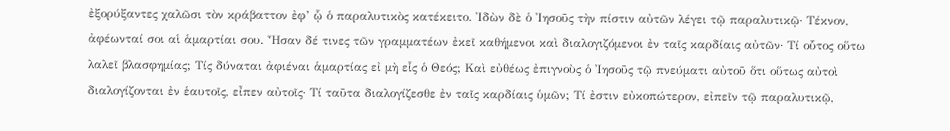ἐξορύξαντες χαλῶσι τὸν κράβαττον ἐφ’ ᾧ ὁ παραλυτικὸς κατέκειτο. Ἰδὼν δὲ ὁ Ἰησοῦς τὴν πίστιν αὐτῶν λέγει τῷ παραλυτικῷ· Τέκνον, ἀφέωνταί σοι αἱ ἁμαρτίαι σου. Ἦσαν δέ τινες τῶν γραμματέων ἐκεῖ καθήμενοι καὶ διαλογιζόμενοι ἐν ταῖς καρδίαις αὐτῶν· Τί οὗτος οὕτω λαλεῖ βλασφημίας; Τίς δύναται ἀφιέναι ἁμαρτίας εἰ μὴ εἷς ὁ Θεός; Kαὶ εὐθέως ἐπιγνοὺς ὁ Ἰησοῦς τῷ πνεύματι αὐτοῦ ὅτι οὕτως αὐτοὶ διαλογίζονται ἐν ἑαυτοῖς, εἶπεν αὐτοῖς· Τί ταῦτα διαλογίζεσθε ἐν ταῖς καρδίαις ὑμῶν; Τί ἐστιν εὐκοπώτερον, εἰπεῖν τῷ παραλυτικῷ,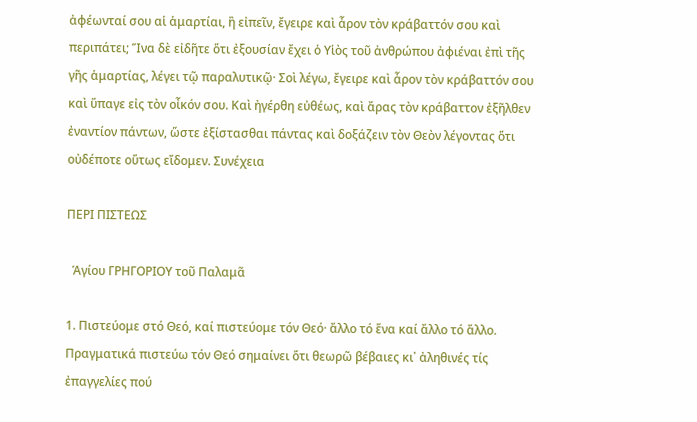ἀφέωνταί σου αἱ ἁμαρτίαι, ἢ εἰπεῖν, ἔγειρε καὶ ἆρον τὸν κράβαττόν σου καὶ περιπάτει; Ἵνα δὲ εἰδῆτε ὅτι ἐξουσίαν ἔχει ὁ Yἱὸς τοῦ ἀνθρώπου ἀφιέναι ἐπὶ τῆς γῆς ἁμαρτίας, λέγει τῷ παραλυτικῷ· Σοὶ λέγω, ἔγειρε καὶ ἆρον τὸν κράβαττόν σου καὶ ὕπαγε εἰς τὸν οἶκόν σου. Καὶ ἠγέρθη εὐθέως, καὶ ἄρας τὸν κράβαττον ἐξῆλθεν ἐναντίον πάντων, ὥστε ἐξίστασθαι πάντας καὶ δοξάζειν τὸν Θεὸν λέγοντας ὅτι οὐδέποτε οὕτως εἴδομεν. Συνέχεια

ΠΕΡΙ ΠΙΣΤΕΩΣ

  Ἁγίου ΓΡΗΓΟΡΙΟΥ τοῦ Παλαμᾶ

1. Πιστεύομε στό Θεό, καί πιστεύομε τόν Θεό· ἄλλο τό ἕνα καί ἄλλο τό ἄλλο. Πραγματικά πιστεύω τόν Θεό σημαίνει ὅτι θεωρῶ βέβαιες κι᾽ ἀληθινές τίς ἐπαγγελίες πού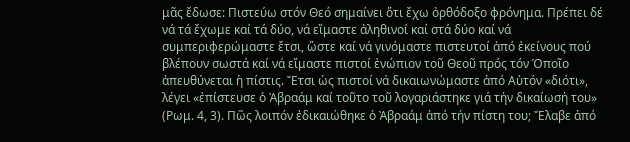μᾶς ἔδωσε: Πιστεύω στόν Θεό σημαίνει ὅτι ἔχω ὀρθόδοξο φρόνημα. Πρέπει δέ νά τά ἔχωμε καί τά δύο, νά εἴμαστε ἀληθινοί καί στά δύο καί νά συμπεριφερώμαστε ἔτσι, ὥστε καί νά γινόμαστε πιστευτοί ἀπό ἐκείνους πού βλέπουν σωστά καί νά εἴμαστε πιστοί ἐνώπιον τοῦ Θεοῦ πρός τόν Ὁποῖο ἀπευθύνεται ἡ πίστις. Ἔτσι ὡς πιστοί νά δικαιωνώμαστε ἀπό Αὐτόν «διότι», λέγει «ἐπίστευσε ὁ Ἀβραάμ καί τοῦτο τοῦ λογαριάστηκε γιά τήν δικαίωσή του» (Ρωμ. 4, 3). Πῶς λοιπόν ἐδικαιώθηκε ὁ Ἀβραάμ ἀπό τήν πίστη του; Ἔλαβε ἀπό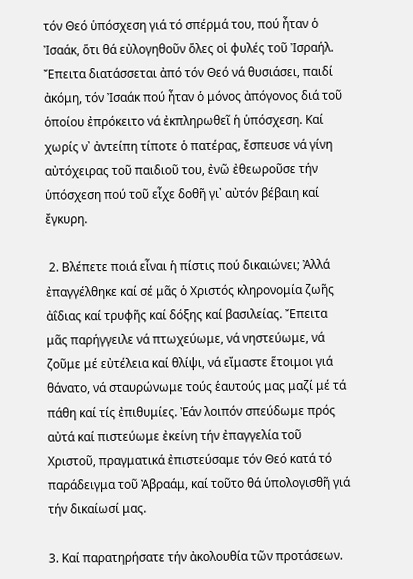τόν Θεό ὑπόσχεση γιά τό σπέρμά του, πού ἦταν ὁ Ἰσαάκ, ὅτι θά εὐλογηθοῦν ὅλες οἱ φυλές τοῦ Ἰσραήλ. Ἔπειτα διατάσσεται ἀπό τόν Θεό νά θυσιάσει, παιδί ἀκόμη, τόν Ἰσαάκ πού ἦταν ὁ μόνος ἀπόγονος διά τοῦ ὁποίου ἐπρόκειτο νά ἐκπληρωθεῖ ἡ ὑπόσχεση. Καί χωρίς ν᾽ ἀντείπη τίποτε ὁ πατέρας, ἔσπευσε νά γίνη αὐτόχειρας τοῦ παιδιοῦ του, ἐνῶ ἐθεωροῦσε τήν ὑπόσχεση πού τοῦ εἶχε δοθῆ γι᾽ αὐτόν βέβαιη καί ἔγκυρη.

 2. Βλέπετε ποιά εἶναι ἡ πίστις πού δικαιώνει; Ἀλλά ἐπαγγέλθηκε καί σέ μᾶς ὁ Χριστός κληρονομία ζωῆς ἀΐδιας καί τρυφῆς καί δόξης καί βασιλείας. Ἔπειτα μᾶς παρήγγειλε νά πτωχεύωμε, νά νηστεύωμε, νά ζοῦμε μέ εὐτέλεια καί θλίψι, νά εἴμαστε ἕτοιμοι γιά θάνατο, νά σταυρώνωμε τούς ἑαυτούς μας μαζί μέ τά πάθη καί τίς ἐπιθυμίες. Ἐάν λοιπόν σπεύδωμε πρός αὐτά καί πιστεύωμε ἐκείνη τήν ἐπαγγελία τοῦ Χριστοῦ, πραγματικά ἐπιστεύσαμε τόν Θεό κατά τό παράδειγμα τοῦ Ἀβραάμ, καί τοῦτο θά ὑπολογισθῆ γιά τήν δικαίωσί μας.

3. Καί παρατηρήσατε τήν ἀκολουθία τῶν προτάσεων.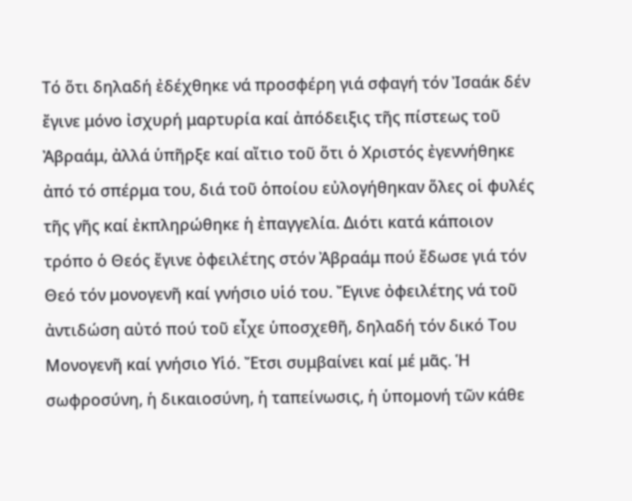Τό ὅτι δηλαδή ἐδέχθηκε νά προσφέρη γιά σφαγή τόν Ἰσαάκ δέν ἔγινε μόνο ἰσχυρή μαρτυρία καί ἀπόδειξις τῆς πίστεως τοῦ Ἀβραάμ, ἀλλά ὑπῆρξε καί αἴτιο τοῦ ὅτι ὁ Χριστός ἐγεννήθηκε ἀπό τό σπέρμα του, διά τοῦ ὁποίου εὐλογήθηκαν ὅλες οἱ φυλές τῆς γῆς καί ἐκπληρώθηκε ἡ ἐπαγγελία. Διότι κατά κάποιον τρόπο ὁ Θεός ἔγινε ὀφειλέτης στόν Ἀβραάμ πού ἔδωσε γιά τόν Θεό τόν μονογενῆ καί γνήσιο υἱό του. Ἔγινε ὀφειλέτης νά τοῦ ἀντιδώση αὐτό πού τοῦ εἶχε ὑποσχεθῆ, δηλαδή τόν δικό Του Μονογενῆ καί γνήσιο Υἱό. Ἔτσι συμβαίνει καί μέ μᾶς. Ἡ σωφροσύνη, ἡ δικαιοσύνη, ἡ ταπείνωσις, ἡ ὑπομονή τῶν κάθε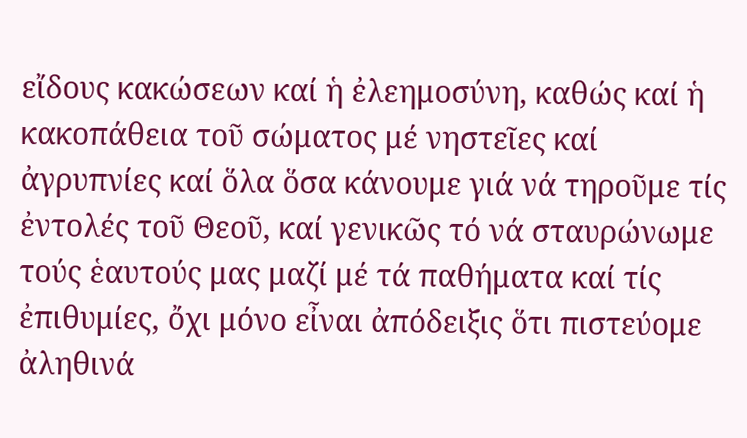εἴδους κακώσεων καί ἡ ἐλεημοσύνη, καθώς καί ἡ κακοπάθεια τοῦ σώματος μέ νηστεῖες καί ἀγρυπνίες καί ὅλα ὅσα κάνουμε γιά νά τηροῦμε τίς ἐντολές τοῦ Θεοῦ, καί γενικῶς τό νά σταυρώνωμε τούς ἑαυτούς μας μαζί μέ τά παθήματα καί τίς ἐπιθυμίες, ὄχι μόνο εἶναι ἀπόδειξις ὅτι πιστεύομε ἀληθινά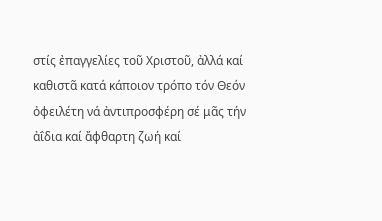στίς ἐπαγγελίες τοῦ Χριστοῦ, ἀλλά καί καθιστᾶ κατά κάποιον τρόπο τόν Θεόν ὀφειλέτη νά ἀντιπροσφέρη σέ μᾶς τήν ἀΐδια καί ἄφθαρτη ζωή καί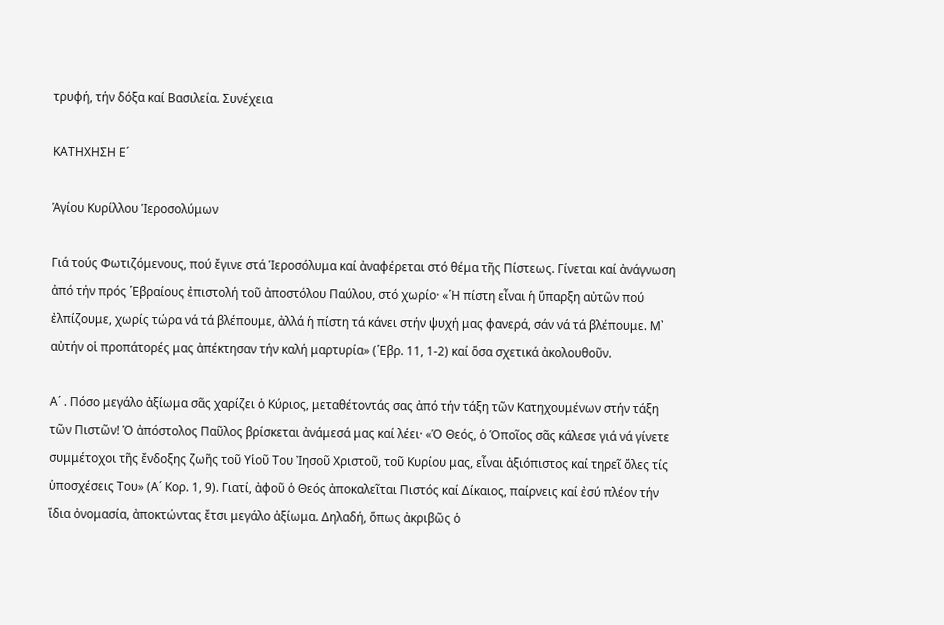τρυφή, τήν δόξα καί Βασιλεία. Συνέχεια

ΚΑΤΗΧΗΣΗ Ε´

Ἁγίου Κυρίλλου Ἱεροσολύμων

Γιά τούς Φωτιζόμενους, πού ἔγινε στά Ἱεροσόλυμα καί ἀναφέρεται στό θέμα τῆς Πίστεως. Γίνεται καί ἀνάγνωση ἀπό τήν πρός ῾Εβραίους ἐπιστολή τοῦ ἀποστόλου Παύλου, στό χωρίο· «῾Η πίστη εἶναι ἡ ὕπαρξη αὐτῶν πού ἐλπίζουμε, χωρίς τώρα νά τά βλέπουμε, ἀλλά ἡ πίστη τά κάνει στήν ψυχή μας φανερά, σάν νά τά βλέπουμε. Μ᾿ αὐτήν οἱ προπάτορές μας ἀπέκτησαν τήν καλή μαρτυρία» (῾Εβρ. 11, 1-2) καί ὅσα σχετικά ἀκολουθοῦν.

Α´ . Πόσο μεγάλο ἀξίωμα σᾶς χαρίζει ὁ Κύριος, μεταθέτοντάς σας ἀπό τήν τάξη τῶν Κατηχουμένων στήν τάξη τῶν Πιστῶν! Ὁ ἀπόστολος Παῦλος βρίσκεται ἀνάμεσά μας καί λέει· «Ὁ Θεός, ὁ Ὁποῖος σᾶς κάλεσε γιά νά γίνετε συμμέτοχοι τῆς ἔνδοξης ζωῆς τοῦ Υἱοῦ Του Ἰησοῦ Χριστοῦ, τοῦ Κυρίου μας, εἶναι ἀξιόπιστος καί τηρεῖ ὅλες τίς ὑποσχέσεις Του» (Α´ Κορ. 1, 9). Γιατί, ἀφοῦ ὁ Θεός ἀποκαλεῖται Πιστός καί Δίκαιος, παίρνεις καί ἐσύ πλέον τήν ἴδια ὀνομασία, ἀποκτώντας ἔτσι μεγάλο ἀξίωμα. Δηλαδή, ὅπως ἀκριβῶς ὁ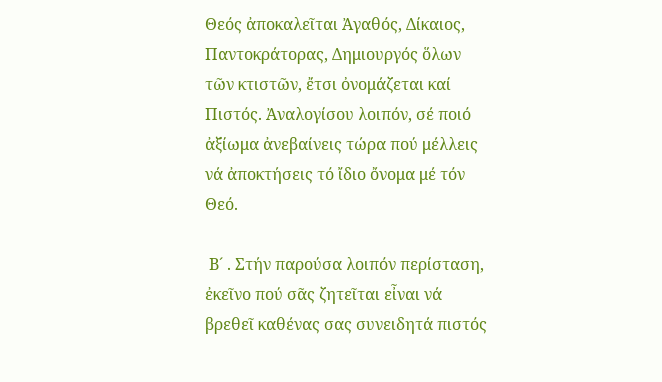Θεός ἀποκαλεῖται Ἀγαθός, Δίκαιος, Παντοκράτορας, Δημιουργός ὅλων τῶν κτιστῶν, ἔτσι ὀνομάζεται καί Πιστός. Ἀναλογίσου λοιπόν, σέ ποιό ἀξίωμα ἀνεβαίνεις τώρα πού μέλλεις νά ἀποκτήσεις τό ἴδιο ὄνομα μέ τόν Θεό.

 Β´ . Στήν παρούσα λοιπόν περίσταση, ἐκεῖνο πού σᾶς ζητεῖται εἶναι νά βρεθεῖ καθένας σας συνειδητά πιστός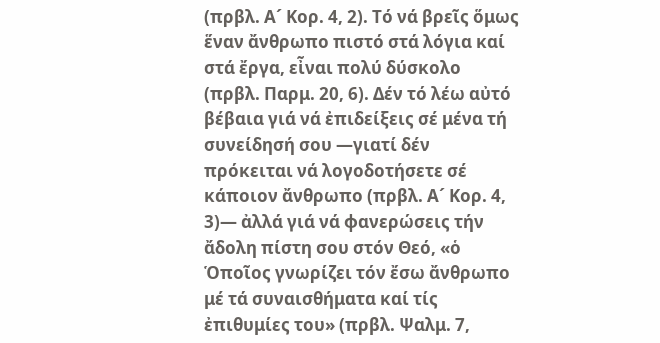(πρβλ. Α´ Κορ. 4, 2). Τό νά βρεῖς ὅμως ἕναν ἄνθρωπο πιστό στά λόγια καί στά ἔργα, εἶναι πολύ δύσκολο (πρβλ. Παρμ. 20, 6). Δέν τό λέω αὐτό βέβαια γιά νά ἐπιδείξεις σέ μένα τή συνείδησή σου —γιατί δέν πρόκειται νά λογοδοτήσετε σέ κάποιον ἄνθρωπο (πρβλ. Α´ Κορ. 4, 3)— ἀλλά γιά νά φανερώσεις τήν ἄδολη πίστη σου στόν Θεό, «ὁ Ὁποῖος γνωρίζει τόν ἔσω ἄνθρωπο μέ τά συναισθήματα καί τίς ἐπιθυμίες του» (πρβλ. Ψαλμ. 7,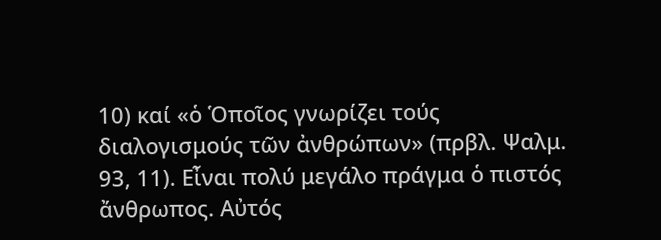10) καί «ὁ Ὁποῖος γνωρίζει τούς διαλογισμούς τῶν ἀνθρώπων» (πρβλ. Ψαλμ. 93, 11). Εἶναι πολύ μεγάλο πράγμα ὁ πιστός ἄνθρωπος. Αὐτός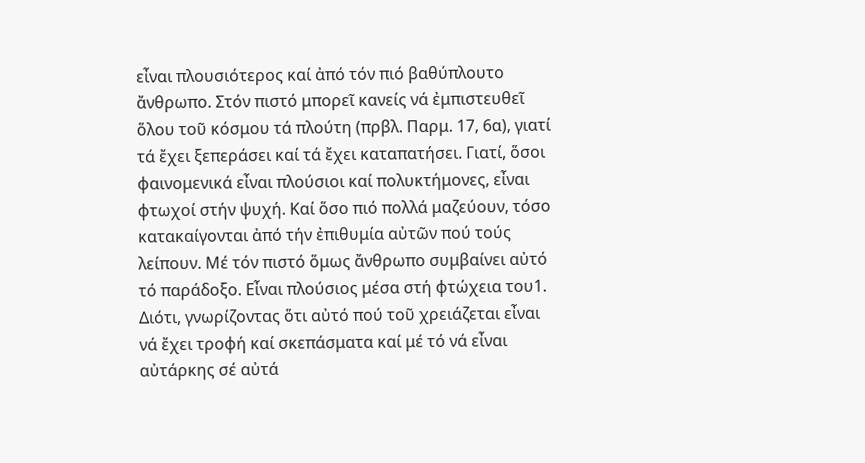εἶναι πλουσιότερος καί ἀπό τόν πιό βαθύπλουτο ἄνθρωπο. Στόν πιστό μπορεῖ κανείς νά ἐμπιστευθεῖ ὅλου τοῦ κόσμου τά πλούτη (πρβλ. Παρμ. 17, 6α), γιατί τά ἔχει ξεπεράσει καί τά ἔχει καταπατήσει. Γιατί, ὅσοι φαινομενικά εἶναι πλούσιοι καί πολυκτήμονες, εἶναι φτωχοί στήν ψυχή. Καί ὅσο πιό πολλά μαζεύουν, τόσο κατακαίγονται ἀπό τήν ἐπιθυμία αὐτῶν πού τούς λείπουν. Μέ τόν πιστό ὅμως ἄνθρωπο συμβαίνει αὐτό τό παράδοξο. Εἶναι πλούσιος μέσα στή φτώχεια του1. Διότι, γνωρίζοντας ὅτι αὐτό πού τοῦ χρειάζεται εἶναι νά ἔχει τροφή καί σκεπάσματα καί μέ τό νά εἶναι αὐτάρκης σέ αὐτά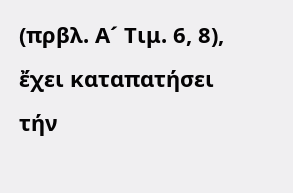(πρβλ. Α´ Τιμ. 6, 8), ἔχει καταπατήσει τήν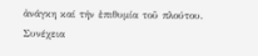ἀνάγκη καί τήν ἐπιθυμία τοῦ πλούτου. Συνέχεια